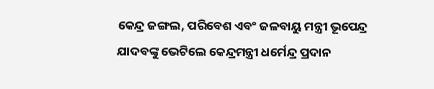କେନ୍ଦ୍ର ଜଙ୍ଗଲ, ପରିବେଶ ଏବଂ ଜଳବାୟୁ ମନ୍ତ୍ରୀ ଭୂପେନ୍ଦ୍ର ଯାଦବଙ୍କୁ ଭେଟିଲେ କେନ୍ଦ୍ରମନ୍ତ୍ରୀ ଧର୍ମେନ୍ଦ୍ର ପ୍ରଦାନ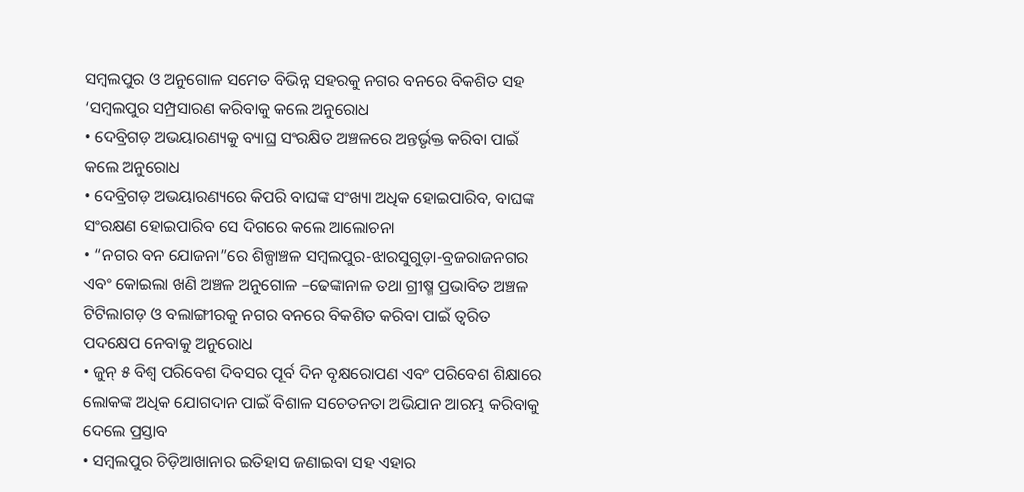ସମ୍ବଲପୁର ଓ ଅନୁଗୋଳ ସମେତ ବିଭିନ୍ନ ସହରକୁ ନଗର ବନରେ ବିକଶିତ ସହ ‘ସମ୍ବଲପୁର ସମ୍ପ୍ରସାରଣ କରିବାକୁ କଲେ ଅନୁରୋଧ
• ଦେବ୍ରିଗଡ଼ ଅଭୟାରଣ୍ୟକୁ ବ୍ୟାଘ୍ର ସଂରକ୍ଷିତ ଅଞ୍ଚଳରେ ଅନ୍ତର୍ଭୃକ୍ତ କରିବା ପାଇଁ କଲେ ଅନୁରୋଧ
• ଦେବ୍ରିଗଡ଼ ଅଭୟାରଣ୍ୟରେ କିପରି ବାଘଙ୍କ ସଂଖ୍ୟା ଅଧିକ ହୋଇପାରିବ, ବାଘଙ୍କ ସଂରକ୍ଷଣ ହୋଇପାରିବ ସେ ଦିଗରେ କଲେ ଆଲୋଚନା
• “ନଗର ବନ ଯୋଜନା”ରେ ଶିଳ୍ପାଞ୍ଚଳ ସମ୍ବଲପୁର-ଝାରସୁଗୁଡ଼ା-ବ୍ରଜରାଜନଗର ଏବଂ କୋଇଲା ଖଣି ଅଞ୍ଚଳ ଅନୁଗୋଳ –ଢେଙ୍କାନାଳ ତଥା ଗ୍ରୀଷ୍ମ ପ୍ରଭାବିତ ଅଞ୍ଚଳ ଟିଟିଲାଗଡ଼ ଓ ବଲାଙ୍ଗୀରକୁ ନଗର ବନରେ ବିକଶିତ କରିବା ପାଇଁ ତ୍ୱରିତ ପଦକ୍ଷେପ ନେବାକୁ ଅନୁରୋଧ
• ଜୁନ୍ ୫ ବିଶ୍ୱ ପରିବେଶ ଦିବସର ପୂର୍ବ ଦିନ ବୃକ୍ଷରୋପଣ ଏବଂ ପରିବେଶ ଶିକ୍ଷାରେ ଲୋକଙ୍କ ଅଧିକ ଯୋଗଦାନ ପାଇଁ ବିଶାଳ ସଚେତନତା ଅଭିଯାନ ଆରମ୍ଭ କରିବାକୁ ଦେଲେ ପ୍ରସ୍ତାବ
• ସମ୍ବଲପୁର ଚିଡ଼ିଆଖାନାର ଇତିହାସ ଜଣାଇବା ସହ ଏହାର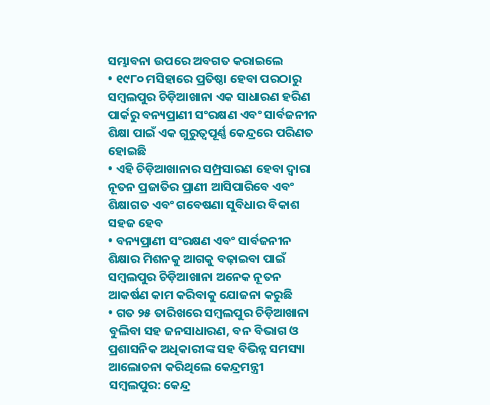ସମ୍ଭାବନା ଉପରେ ଅବଗତ କରାଇଲେ
• ୧୯୮୦ ମସିହାରେ ପ୍ରତିଷ୍ଠା ହେବା ପରଠାରୁ ସମ୍ବଲପୁର ଚିଡ଼ିଆଖାନା ଏକ ସାଧାରଣ ହରିଣ ପାର୍କରୁ ବନ୍ୟପ୍ରାଣୀ ସଂରକ୍ଷଣ ଏବଂ ସାର୍ବଜନୀନ ଶିକ୍ଷା ପାଇଁ ଏକ ଗୁରୁତ୍ୱପୂର୍ଣ୍ଣ କେନ୍ଦ୍ରରେ ପରିଣତ ହୋଇଛି
• ଏହି ଚିଡ଼ିଆଖାନାର ସମ୍ପ୍ରସାରଣ ହେବା ଦ୍ୱାରା ନୂତନ ପ୍ରଜାତିର ପ୍ରାଣୀ ଆସିପାରିବେ ଏବଂ ଶିକ୍ଷାଗତ ଏବଂ ଗବେଷଣା ସୁବିଧାର ବିକାଶ ସହଜ ହେବ
• ବନ୍ୟପ୍ରାଣୀ ସଂରକ୍ଷଣ ଏବଂ ସାର୍ବଜନୀନ ଶିକ୍ଷାର ମିଶନକୁ ଆଗକୁ ବଢ଼ାଇବା ପାଇଁ ସମ୍ବଲପୁର ଚିଡ଼ିଆଖାନା ଅନେକ ନୂତନ ଆକର୍ଷଣ କାମ କରିବାକୁ ଯୋଜନା କରୁଛି
• ଗତ ୨୫ ତାରିଖରେ ସମ୍ବଲପୁର ଚିଡ଼ିଆଖାନା ବୁଲିବା ସହ ଜନସାଧାରଣ, ବନ ବିଭାଗ ଓ ପ୍ରଶାସନିକ ଅଧିକାରୀଙ୍କ ସହ ବିଭିନ୍ନ ସମସ୍ୟା ଆଲୋଚନା କରିଥିଲେ କେନ୍ଦ୍ରମନ୍ତ୍ରୀ
ସମ୍ବଲପୁର: କେନ୍ଦ୍ର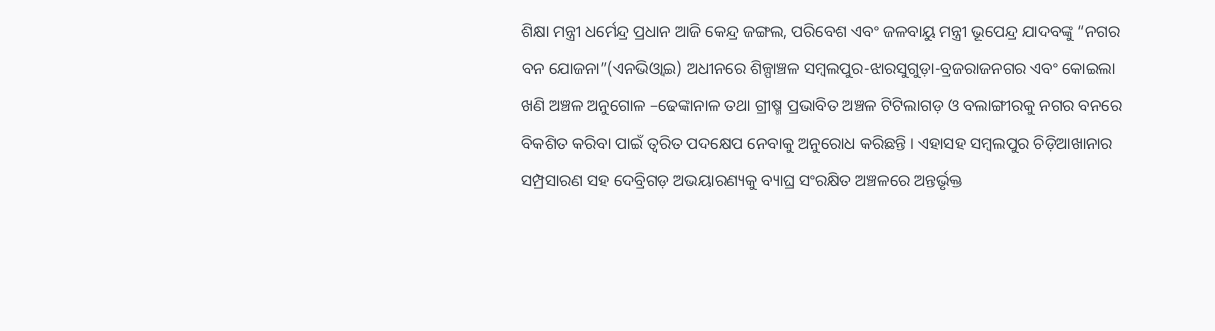ଶିକ୍ଷା ମନ୍ତ୍ରୀ ଧର୍ମେନ୍ଦ୍ର ପ୍ରଧାନ ଆଜି କେନ୍ଦ୍ର ଜଙ୍ଗଲ, ପରିବେଶ ଏବଂ ଜଳବାୟୁ ମନ୍ତ୍ରୀ ଭୂପେନ୍ଦ୍ର ଯାଦବଙ୍କୁ “ନଗର ବନ ଯୋଜନା”(ଏନଭିଓ୍ୱାଇ) ଅଧୀନରେ ଶିଳ୍ପାଞ୍ଚଳ ସମ୍ବଲପୁର-ଝାରସୁଗୁଡ଼ା-ବ୍ରଜରାଜନଗର ଏବଂ କୋଇଲା ଖଣି ଅଞ୍ଚଳ ଅନୁଗୋଳ –ଢେଙ୍କାନାଳ ତଥା ଗ୍ରୀଷ୍ମ ପ୍ରଭାବିତ ଅଞ୍ଚଳ ଟିଟିଲାଗଡ଼ ଓ ବଲାଙ୍ଗୀରକୁ ନଗର ବନରେ ବିକଶିତ କରିବା ପାଇଁ ତ୍ୱରିତ ପଦକ୍ଷେପ ନେବାକୁ ଅନୁରୋଧ କରିଛନ୍ତି । ଏହାସହ ସମ୍ବଲପୁର ଚିଡ଼ିଆଖାନାର ସମ୍ପ୍ରସାରଣ ସହ ଦେବ୍ରିଗଡ଼ ଅଭୟାରଣ୍ୟକୁ ବ୍ୟାଘ୍ର ସଂରକ୍ଷିତ ଅଞ୍ଚଳରେ ଅନ୍ତର୍ଭୃକ୍ତ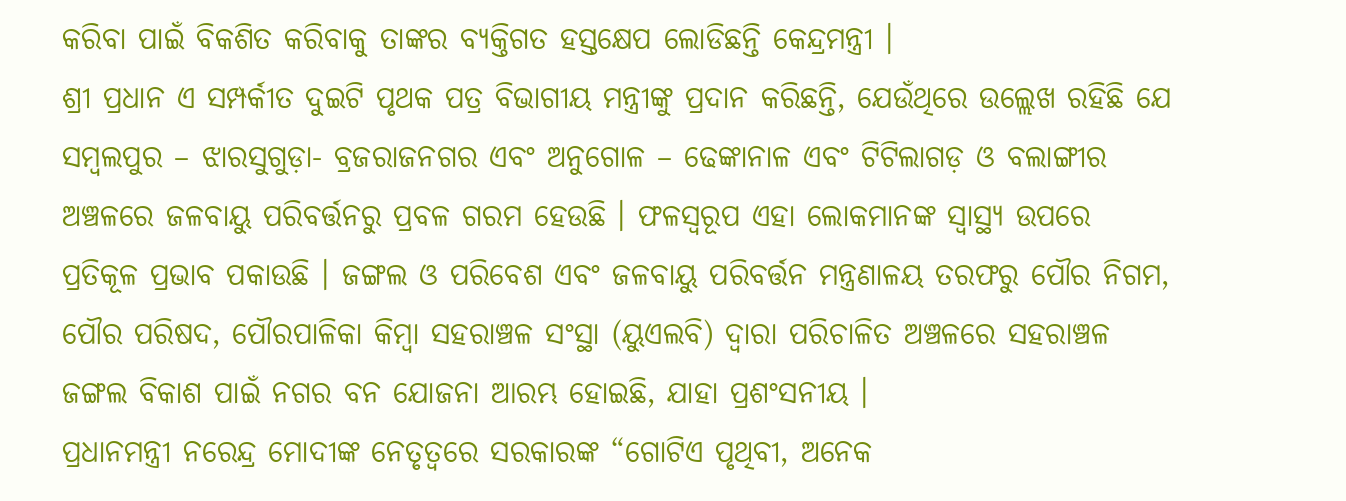କରିବା ପାଇଁ ବିକଶିତ କରିବାକୁ ତାଙ୍କର ବ୍ୟକ୍ତିଗତ ହସ୍ତକ୍ଷେପ ଲୋଡିଛନ୍ତି କେନ୍ଦ୍ରମନ୍ତ୍ରୀ ।
ଶ୍ରୀ ପ୍ରଧାନ ଏ ସମ୍ପର୍କୀତ ଦୁଇଟି ପୃଥକ ପତ୍ର ବିଭାଗୀୟ ମନ୍ତ୍ରୀଙ୍କୁ ପ୍ରଦାନ କରିଛନ୍ତି, ଯେଉଁଥିରେ ଉଲ୍ଲେଖ ରହିଛି ଯେ ସମ୍ବଲପୁର – ଝାରସୁଗୁଡ଼ା- ବ୍ରଜରାଜନଗର ଏବଂ ଅନୁଗୋଳ – ଢେଙ୍କାନାଳ ଏବଂ ଟିଟିଲାଗଡ଼ ଓ ବଲାଙ୍ଗୀର ଅଞ୍ଚଳରେ ଜଳବାୟୁ ପରିବର୍ତ୍ତନରୁ ପ୍ରବଳ ଗରମ ହେଉଛି । ଫଳସ୍ୱରୂପ ଏହା ଲୋକମାନଙ୍କ ସ୍ୱାସ୍ଥ୍ୟ ଉପରେ ପ୍ରତିକୂଳ ପ୍ରଭାବ ପକାଉଛି । ଜଙ୍ଗଲ ଓ ପରିବେଶ ଏବଂ ଜଳବାୟୁ ପରିବର୍ତ୍ତନ ମନ୍ତ୍ରଣାଳୟ ତରଫରୁ ପୌର ନିଗମ, ପୌର ପରିଷଦ, ପୌରପାଳିକା କିମ୍ବା ସହରାଞ୍ଚଳ ସଂସ୍ଥା (ୟୁଏଲବି) ଦ୍ୱାରା ପରିଚାଳିତ ଅଞ୍ଚଳରେ ସହରାଞ୍ଚଳ ଜଙ୍ଗଲ ବିକାଶ ପାଇଁ ନଗର ବନ ଯୋଜନା ଆରମ୍ଭ ହୋଇଛି, ଯାହା ପ୍ରଶଂସନୀୟ ।
ପ୍ରଧାନମନ୍ତ୍ରୀ ନରେନ୍ଦ୍ର ମୋଦୀଙ୍କ ନେତୃତ୍ୱରେ ସରକାରଙ୍କ “ଗୋଟିଏ ପୃଥିବୀ, ଅନେକ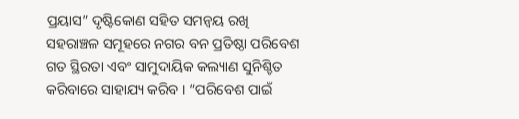ପ୍ରୟାସ” ଦୃଷ୍ଟିକୋଣ ସହିତ ସମନ୍ୱୟ ରଖି ସହରାଞ୍ଚଳ ସମୂହରେ ନଗର ବନ ପ୍ରତିଷ୍ଠା ପରିବେଶ ଗତ ସ୍ଥିରତା ଏବଂ ସାମୁଦାୟିକ କଲ୍ୟାଣ ସୁନିଶ୍ଚିତ କରିବାରେ ସାହାଯ୍ୟ କରିବ । “ପରିବେଶ ପାଇଁ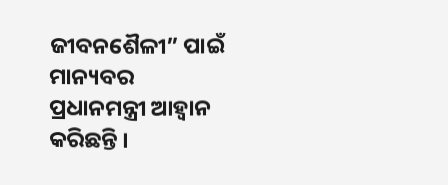ଜୀବନଶୈଳୀ” ପାଇଁ ମାନ୍ୟବର ପ୍ରଧାନମନ୍ତ୍ରୀ ଆହ୍ୱାନ କରିଛନ୍ତି ।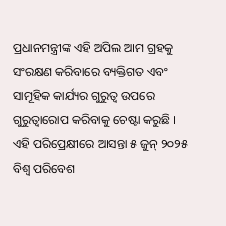ପ୍ରଧାନମନ୍ତ୍ରୀଙ୍କ ଏହି ଅପିଲ ଆମ ଗ୍ରହକୁ ସଂରକ୍ଷଣ କରିବାରେ ବ୍ୟକ୍ତିଗତ ଏବଂ ସାମୂହିକ କାର୍ଯ୍ୟର ଗୁରୁତ୍ୱ ଉପରେ ଗୁରୁତ୍ୱାରୋପ କରିବାକୁ ଚେଷ୍ଟା କରୁଛି । ଏହି ପରିପ୍ରେକ୍ଷୀରେ ଆସନ୍ତା ୫ ଜୁନ୍ ୨୦୨୫ ବିଶ୍ୱ ପରିବେଶ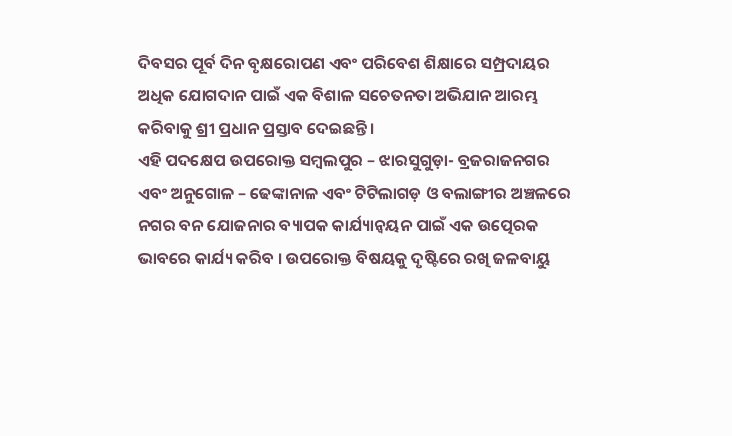ଦିବସର ପୂର୍ବ ଦିନ ବୃକ୍ଷରୋପଣ ଏବଂ ପରିବେଶ ଶିକ୍ଷାରେ ସମ୍ପ୍ରଦାୟର ଅଧିକ ଯୋଗଦାନ ପାଇଁ ଏକ ବିଶାଳ ସଚେତନତା ଅଭିଯାନ ଆରମ୍ଭ କରିବାକୁ ଶ୍ରୀ ପ୍ରଧାନ ପ୍ରସ୍ତାବ ଦେଇଛନ୍ତି।
ଏହି ପଦକ୍ଷେପ ଉପରୋକ୍ତ ସମ୍ବଲପୁର – ଝାରସୁଗୁଡ଼ା- ବ୍ରଜରାଜନଗର ଏବଂ ଅନୁଗୋଳ – ଢେଙ୍କାନାଳ ଏବଂ ଟିଟିଲାଗଡ଼ ଓ ବଲାଙ୍ଗୀର ଅଞ୍ଚଳରେ ନଗର ବନ ଯୋଜନାର ବ୍ୟାପକ କାର୍ଯ୍ୟାନ୍ୱୟନ ପାଇଁ ଏକ ଉତ୍ପେରକ ଭାବରେ କାର୍ଯ୍ୟ କରିବ । ଉପରୋକ୍ତ ବିଷୟକୁ ଦୃଷ୍ଟିରେ ରଖି ଜଳବାୟୁ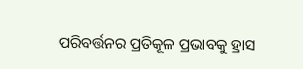ପରିବର୍ତ୍ତନର ପ୍ରତିକୂଳ ପ୍ରଭାବକୁ ହ୍ରାସ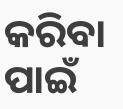କରିବା ପାଇଁ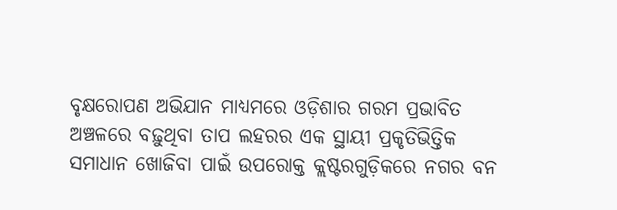ବୃକ୍ଷରୋପଣ ଅଭିଯାନ ମାଧ୍ୟମରେ ଓଡ଼ିଶାର ଗରମ ପ୍ରଭାବିତ ଅଞ୍ଚଳରେ ବଢ଼ୁଥିବା ତାପ ଲହରର ଏକ ସ୍ଥାୟୀ ପ୍ରକୃତିଭିତ୍ତିକ ସମାଧାନ ଖୋଜିବା ପାଇଁ ଉପରୋକ୍ତ କ୍ଲଷ୍ଟରଗୁଡ଼ିକରେ ନଗର ବନ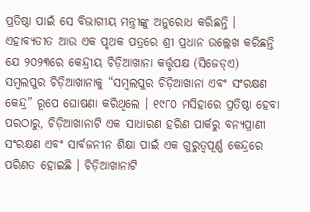ପ୍ରତିଷ୍ଠା ପାଇଁ ସେ ବିଭାଗୀୟ ମନ୍ତ୍ରୀଙ୍କୁ ଅନୁରୋଧ କରିଛନ୍ତି ।
ଏହାବ୍ୟତୀତ ଆଉ ଏକ ପୃଥକ ପତ୍ରରେ ଶ୍ରୀ ପ୍ରଧାନ ଉଲ୍ଲେଖ କରିଛନ୍ତି ଯେ ୨୦୨୩ରେ କେନ୍ଦ୍ରୀୟ ଚିଡ଼ିଆଖାନା କର୍ତ୍ତୃପକ୍ଷ (ସିଜେଡ୍ଏ) ସମ୍ବଲପୁର ଚିଡ଼ିଆଖାନାକୁ “ସମ୍ବଲପୁର ଚିଡ଼ିଆଖାନା ଏବଂ ସଂରକ୍ଷଣ କେନ୍ଦ୍ର” ରୂପେ ଘୋଷଣା କରିଥିଲେ । ୧୯୮୦ ମସିହାରେ ପ୍ରତିଷ୍ଠା ହେବା ପରଠାରୁ, ଚିଡ଼ିଆଖାନାଟି ଏକ ସାଧାରଣ ହରିଣ ପାର୍କରୁ ବନ୍ୟପ୍ରାଣୀ ସଂରକ୍ଷଣ ଏବଂ ସାର୍ବଜନୀନ ଶିକ୍ଷା ପାଇଁ ଏକ ଗୁରୁତ୍ୱପୂର୍ଣ୍ଣ କେନ୍ଦ୍ରରେ ପରିଣତ ହୋଇଛି । ଚିଡ଼ିଆଖାନାଟି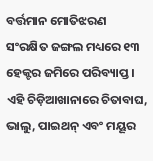ବର୍ତ୍ତମାନ ମୋତିଝରଣ ସଂରକ୍ଷିତ ଜଙ୍ଗଲ ମଧ୍ୟରେ ୧୩ ହେକ୍ଟର ଜମିରେ ପରିବ୍ୟାପ୍ତ । ଏହି ଚିଡ଼ିଆଖାନାରେ ଚିତାବାଘ, ଭାଲୁ, ପାଇଥନ୍ ଏବଂ ମୟୂର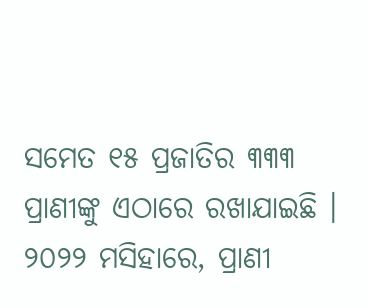ସମେତ ୧୫ ପ୍ରଜାତିର ୩୩୩ ପ୍ରାଣୀଙ୍କୁ ଏଠାରେ ରଖାଯାଇଛି । ୨୦୨୨ ମସିହାରେ, ପ୍ରାଣୀ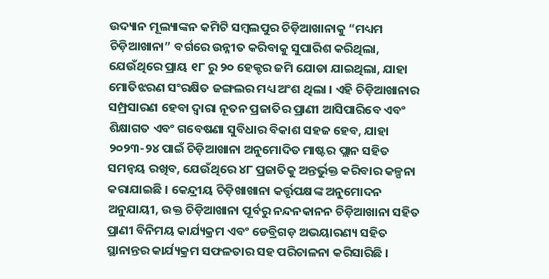ଉଦ୍ୟାନ ମୂଲ୍ୟାଙ୍କନ କମିଟି ସମ୍ବଲପୁର ଚିଡ଼ିଆଖାନାକୁ “ମଧ୍ୟମ ଚିଡ଼ିଆଖାନା” ବର୍ଗରେ ଉନ୍ନୀତ କରିବାକୁ ସୁପାରିଶ କରିଥିଲା, ଯେଉଁଥିରେ ପ୍ରାୟ ୧୮ ରୁ ୨୦ ହେକ୍ଟର ଜମି ଯୋଡା ଯାଇଥିଲା, ଯାହା ମୋତିଝରଣ ସଂରକ୍ଷିତ ଜଙ୍ଗଲର ମଧ୍ୟ ଅଂଶ ଥିଲା । ଏହି ଚିଡ଼ିଆଖାନାର ସମ୍ପ୍ରସାରଣ ହେବା ଦ୍ୱାରା ନୂତନ ପ୍ରଜାତିର ପ୍ରାଣୀ ଆସିପାରିବେ ଏବଂ ଶିକ୍ଷାଗତ ଏବଂ ଗବେଷଣା ସୁବିଧାର ବିକାଶ ସହଜ ହେବ, ଯାହା ୨୦୨୩-୨୪ ପାଇଁ ଚିଡ଼ିଆଖାନା ଅନୁମୋଦିତ ମାଷ୍ଟର ପ୍ଲାନ ସହିତ ସମନ୍ୱୟ ରଖିବ, ଯେଉଁଥିରେ ୪୮ ପ୍ରଜାତିକୁ ଅନ୍ତର୍ଭୁକ୍ତ କରିବାର କଳ୍ପନା କରାଯାଇଛି । କେନ୍ଦ୍ରୀୟ ଚିଡ଼ିଖାଖାନା କର୍ତ୍ତୃପକ୍ଷଙ୍କ ଅନୁମୋଦନ ଅନୁଯାୟୀ, ଉକ୍ତ ଚିଡ଼ିଆଖାନା ପୂର୍ବରୁ ନନ୍ଦନକାନନ ଚିଡ଼ିଆଖାନା ସହିତ ପ୍ରାଣୀ ବିନିମୟ କାର୍ଯ୍ୟକ୍ରମ ଏବଂ ଡେବ୍ରିଗଡ଼ ଅଭୟାରଣ୍ୟ ସହିତ ସ୍ଥାନାନ୍ତର କାର୍ଯ୍ୟକ୍ରମ ସଫଳତାର ସହ ପରିଚାଳନା କରିସାରିଛି ।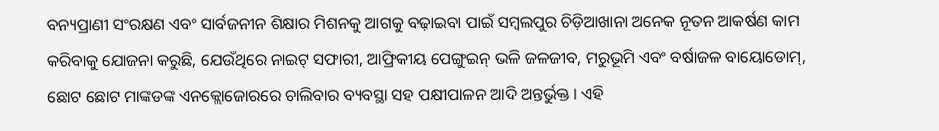ବନ୍ୟପ୍ରାଣୀ ସଂରକ୍ଷଣ ଏବଂ ସାର୍ବଜନୀନ ଶିକ୍ଷାର ମିଶନକୁ ଆଗକୁ ବଢ଼ାଇବା ପାଇଁ ସମ୍ବଲପୁର ଚିଡ଼ିଆଖାନା ଅନେକ ନୂତନ ଆକର୍ଷଣ କାମ କରିବାକୁ ଯୋଜନା କରୁଛି, ଯେଉଁଥିରେ ନାଇଟ୍ ସଫାରୀ, ଆଫ୍ରିକୀୟ ପେଙ୍ଗୁଇନ୍ ଭଳି ଜଳଜୀବ, ମରୁଭୂମି ଏବଂ ବର୍ଷାଜଳ ବାୟୋଡୋମ୍, ଛୋଟ ଛୋଟ ମାଙ୍କଡଙ୍କ ଏନକ୍ଲୋଜୋରରେ ଚାଲିବାର ବ୍ୟବସ୍ଥା ସହ ପକ୍ଷୀପାଳନ ଆଦି ଅନ୍ତର୍ଭୁକ୍ତ । ଏହି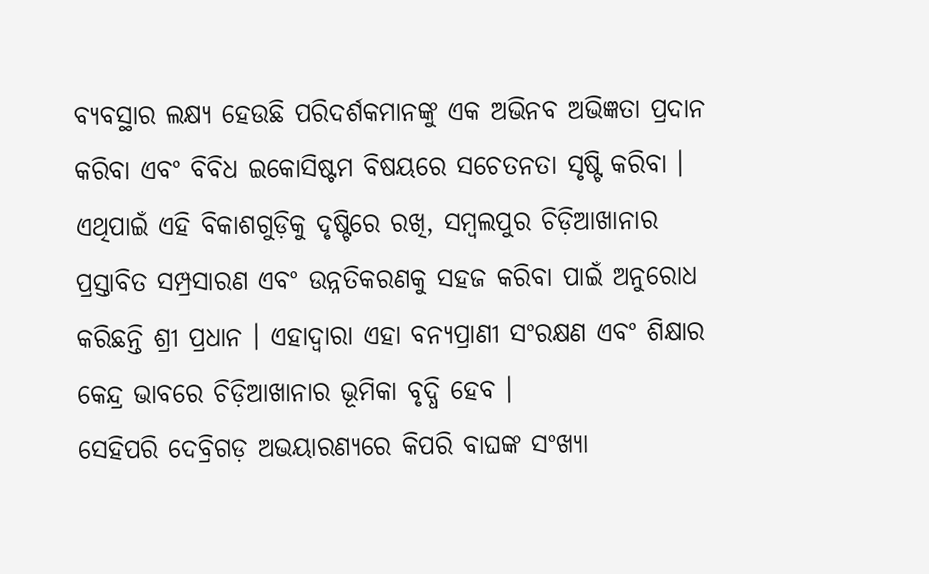ବ୍ୟବସ୍ଥାର ଲକ୍ଷ୍ୟ ହେଉଛି ପରିଦର୍ଶକମାନଙ୍କୁ ଏକ ଅଭିନବ ଅଭିଜ୍ଞତା ପ୍ରଦାନ କରିବା ଏବଂ ବିବିଧ ଇକୋସିଷ୍ଟମ ବିଷୟରେ ସଚେତନତା ସୃଷ୍ଟି କରିବା । ଏଥିପାଇଁ ଏହି ବିକାଶଗୁଡ଼ିକୁ ଦୃଷ୍ଟିରେ ରଖି, ସମ୍ବଲପୁର ଚିଡ଼ିଆଖାନାର ପ୍ରସ୍ତାବିତ ସମ୍ପ୍ରସାରଣ ଏବଂ ଉନ୍ନତିକରଣକୁ ସହଜ କରିବା ପାଇଁ ଅନୁରୋଧ କରିଛନ୍ତି ଶ୍ରୀ ପ୍ରଧାନ । ଏହାଦ୍ୱାରା ଏହା ବନ୍ୟପ୍ରାଣୀ ସଂରକ୍ଷଣ ଏବଂ ଶିକ୍ଷାର କେନ୍ଦ୍ର ଭାବରେ ଚିଡ଼ିଆଖାନାର ଭୂମିକା ବୃଦ୍ଧି ହେବ ।
ସେହିପରି ଦେବ୍ରିଗଡ଼ ଅଭୟାରଣ୍ୟରେ କିପରି ବାଘଙ୍କ ସଂଖ୍ୟା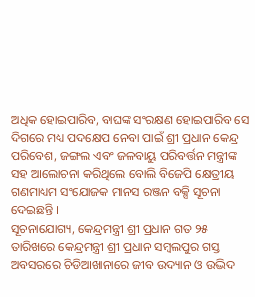ଅଧିକ ହୋଇପାରିବ, ବାଘଙ୍କ ସଂରକ୍ଷଣ ହୋଇପାରିବ ସେ ଦିଗରେ ମଧ୍ୟ ପଦକ୍ଷେପ ନେବା ପାଇଁ ଶ୍ରୀ ପ୍ରଧାନ କେନ୍ଦ୍ର ପରିବେଶ, ଜଙ୍ଗଲ ଏବଂ ଜଳବାୟୁ ପରିବର୍ତ୍ତନ ମନ୍ତ୍ରୀଙ୍କ ସହ ଆଲୋଚନା କରିଥିଲେ ବୋଲି ବିଜେପି କ୍ଷେତ୍ରୀୟ ଗଣମାଧ୍ୟମ ସଂଯୋଜକ ମାନସ ରଞ୍ଜନ ବକ୍ସି ସୂଚନା ଦେଇଛନ୍ତି ।
ସୂଚନାଯୋଗ୍ୟ, କେନ୍ଦ୍ରମନ୍ତ୍ରୀ ଶ୍ରୀ ପ୍ରଧାନ ଗତ ୨୫ ତାରିଖରେ କେନ୍ଦ୍ରମନ୍ତ୍ରୀ ଶ୍ରୀ ପ୍ରଧାନ ସମ୍ବଲପୁର ଗସ୍ତ ଅବସରରେ ଚିଡିଆଖାନାରେ ଜୀବ ଉଦ୍ୟାନ ଓ ଉଦ୍ଭିଦ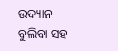ଉଦ୍ୟାନ ବୁଲିବା ସହ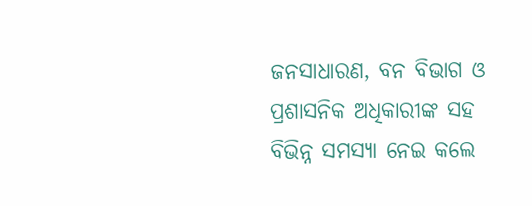ଜନସାଧାରଣ, ବନ ବିଭାଗ ଓ ପ୍ରଶାସନିକ ଅଧିକାରୀଙ୍କ ସହ ବିଭିନ୍ନ ସମସ୍ୟା ନେଇ କଲେ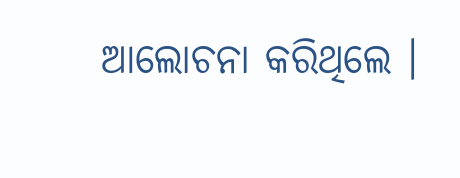ଆଲୋଚନା କରିଥିଲେ ।